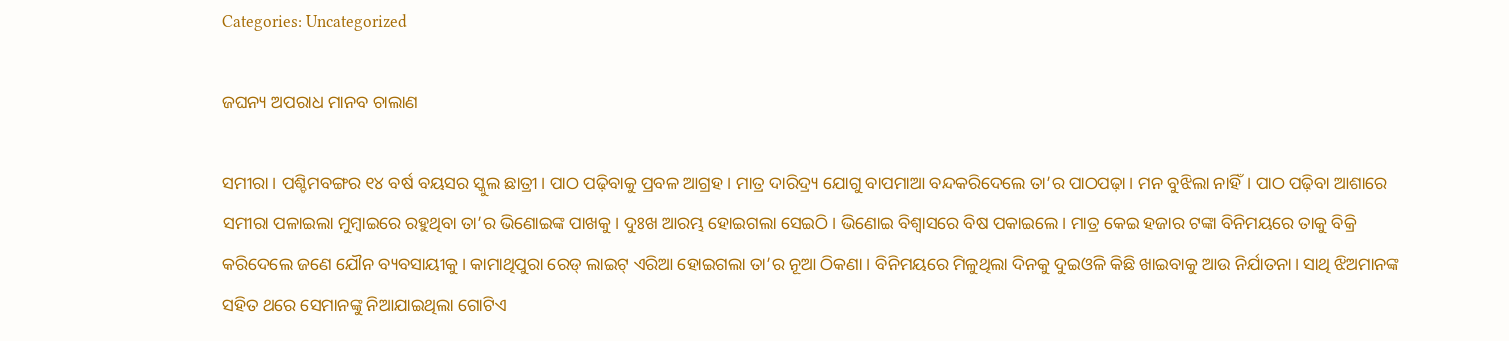Categories: Uncategorized

ଜଘନ୍ୟ ଅପରାଧ ମାନବ ଚାଲାଣ

ସମୀରା। ପଶ୍ଚିମବଙ୍ଗର ୧୪ ବର୍ଷ ବୟସର ସ୍କୁଲ ଛାତ୍ରୀ। ପାଠ ପଢ଼ିବାକୁ ପ୍ରବଳ ଆଗ୍ରହ। ମାତ୍ର ଦାରିଦ୍ର୍ୟ ଯୋଗୁ ବାପମାଆ ବନ୍ଦକରିଦେଲେ ତା’ର ପାଠପଢ଼ା। ମନ ବୁଝିଲା ନାହିଁ। ପାଠ ପଢ଼ିବା ଆଶାରେ ସମୀରା ପଳାଇଲା ମୁମ୍ବାଇରେ ରହୁଥିବା ତା’ର ଭିଣୋଇଙ୍କ ପାଖକୁ। ଦୁଃଖ ଆରମ୍ଭ ହୋଇଗଲା ସେଇଠି। ଭିଣୋଇ ବିଶ୍ୱାସରେ ବିଷ ପକାଇଲେ। ମାତ୍ର କେଇ ହଜାର ଟଙ୍କା ବିନିମୟରେ ତାକୁ ବିକ୍ରି କରିଦେଲେ ଜଣେ ଯୌନ ବ୍ୟବସାୟୀକୁ। କାମାଥିପୁରା ରେଡ୍‌ ଲାଇଟ୍‌ ଏରିଆ ହୋଇଗଲା ତା’ର ନୂଆ ଠିକଣା। ବିନିମୟରେ ମିଳୁଥିଲା ଦିନକୁ ଦୁଇଓଳି କିଛି ଖାଇବାକୁ ଆଉ ନିର୍ଯାତନା। ସାଥି ଝିଅମାନଙ୍କ ସହିତ ଥରେ ସେମାନଙ୍କୁ ନିଆଯାଇଥିଲା ଗୋଟିଏ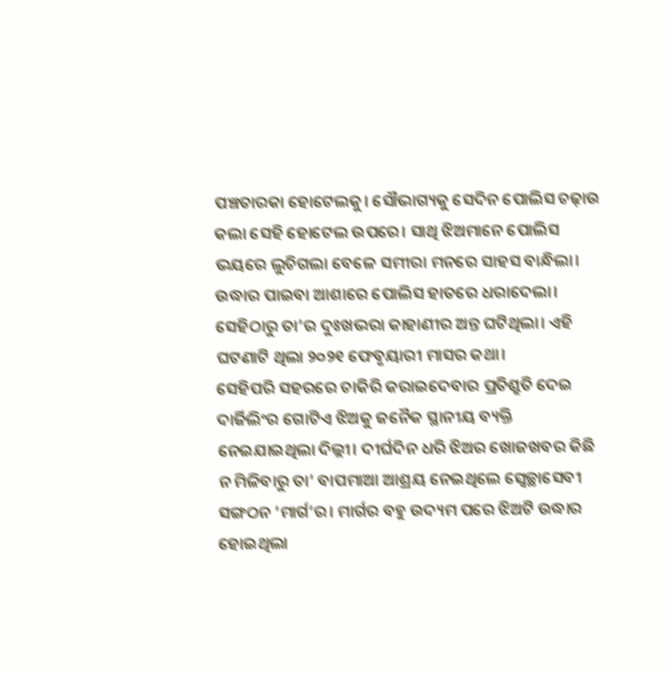ପଞ୍ଚତାରକା ହୋଟେଲକୁ। ସୌଭାଗ୍ୟକୁ ସେଦିନ ପୋଲିସ ଚଢ଼ାଉ କଲା ସେହି ହୋଟେଲ ଉପରେ। ସାଥି ଝିଅମାନେ ପୋଲିସ ଭୟରେ ଲୁଚିଗଲା ବେଳେ ସମୀରା ମନରେ ସାହସ ବାନ୍ଧିଲା। ଉଦ୍ଧାର ପାଇବା ଆଶାରେ ପୋଲିସ ହାତରେ ଧରାଦେଲା। ସେହିଠାରୁ ତା’ର ଦୁଃଖଭରା କାହାଣୀର ଅନ୍ତ ଘଟିଥିଲା। ଏହି ଘଟଣାଟି ଥିଲା ୨୦୨୧ ଫେବୃୟାରୀ ମାସର କଥା।
ସେହିପରି ସହରରେ ଚାକିରି କରାଇଦେବାର ପ୍ରତିଶ୍ରୁତି ଦେଇ ଦାର୍ଜିଲିଂର ଗୋଟିଏ ଝିଅକୁ ଜନୈକ ସ୍ଥାନୀୟ ବ୍ୟକ୍ତି ନେଇଯାଇଥିଲା ଦିଲ୍ଲୀ। ଦୀର୍ଘଦିନ ଧରି ଝିଅର ଖୋଜଖବର କିଛି ନ ମିଳିବାରୁ ତା’ ବାପମାଆ ଆଶ୍ରୟ ନେଇଥିଲେ ସ୍ବେଚ୍ଛାସେବୀ ସଙ୍ଗଠନ ‘ମାର୍ଗ’ର। ମାର୍ଗର ବହୁ ଉଦ୍ୟମ ପରେ ଝିଅଟି ଉଦ୍ଧାର ହୋଇଥିଲା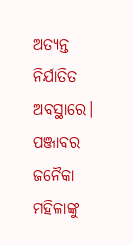ଅତ୍ୟନ୍ତ ନିର୍ଯାତିତ ଅବସ୍ଥାରେ। ପଞ୍ଜାବର ଜନୈକା ମହିଳାଙ୍କୁ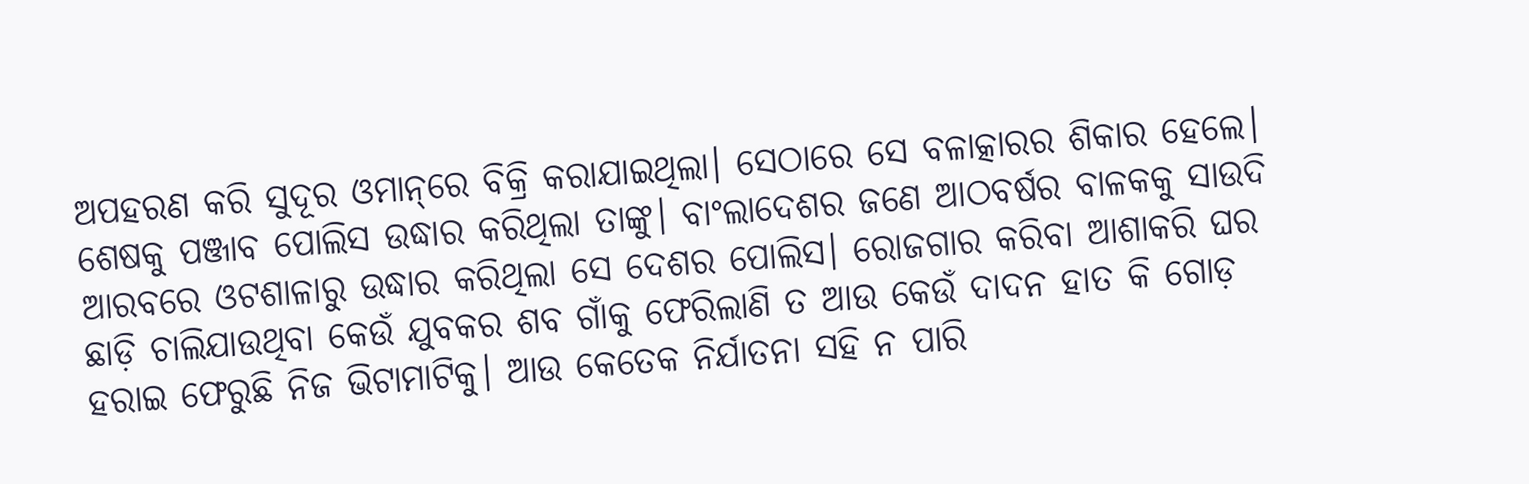ଅପହରଣ କରି ସୁଦୂର ଓମାନ୍‌ରେ ବିକ୍ରି କରାଯାଇଥିଲା। ସେଠାରେ ସେ ବଳାତ୍କାରର ଶିକାର ହେଲେ। ଶେଷକୁ ପଞ୍ଜାବ ପୋଲିସ ଉଦ୍ଧାର କରିଥିଲା ତାଙ୍କୁ। ବାଂଲାଦେଶର ଜଣେ ଆଠବର୍ଷର ବାଳକକୁ ସାଉଦି ଆରବରେ ଓଟଶାଳାରୁ ଉଦ୍ଧାର କରିଥିଲା ସେ ଦେଶର ପୋଲିସ। ରୋଜଗାର କରିବା ଆଶାକରି ଘର ଛାଡ଼ି ଚାଲିଯାଉଥିବା କେଉଁ ଯୁବକର ଶବ ଗାଁକୁ ଫେରିଲାଣି ତ ଆଉ କେଉଁ ଦାଦନ ହାତ କି ଗୋଡ଼ ହରାଇ ଫେରୁଛି ନିଜ ଭିଟାମାଟିକୁ। ଆଉ କେତେକ ନିର୍ଯାତନା ସହି ନ ପାରି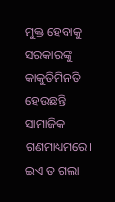ମୁକ୍ତ ହେବାକୁ ସରକାରଙ୍କୁ କାକୁତିମିନତି ହେଉଛନ୍ତି ସାମାଜିକ ଗଣମାଧ୍ୟମରେ। ଇଏ ତ ଗଲା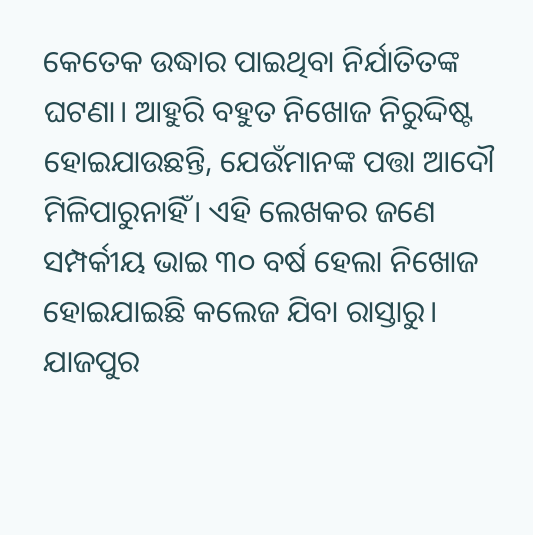କେତେକ ଉଦ୍ଧାର ପାଇଥିବା ନିର୍ଯାତିତଙ୍କ ଘଟଣା। ଆହୁରି ବହୁତ ନିଖୋଜ ନିରୁଦ୍ଦିଷ୍ଟ ହୋଇଯାଉଛନ୍ତି, ଯେଉଁମାନଙ୍କ ପତ୍ତା ଆଦୌ ମିଳିପାରୁନାହିଁ। ଏହି ଲେଖକର ଜଣେ ସମ୍ପର୍କୀୟ ଭାଇ ୩୦ ବର୍ଷ ହେଲା ନିଖୋଜ ହୋଇଯାଇଛି କଲେଜ ଯିବା ରାସ୍ତାରୁ। ଯାଜପୁର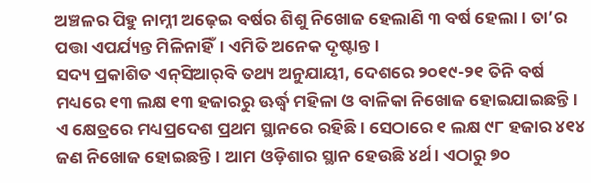ଅଞ୍ଚଳର ପିହୁ ନାମ୍ନୀ ଅଢ଼େଇ ବର୍ଷର ଶିଶୁ ନିଖୋଜ ହେଲାଣି ୩ ବର୍ଷ ହେଲା। ତା’ର ପତ୍ତା ଏପର୍ଯ୍ୟନ୍ତ ମିଳିନାହିଁ। ଏମିତି ଅନେକ ଦୃଷ୍ଟାନ୍ତ।
ସଦ୍ୟ ପ୍ରକାଶିତ ଏନ୍‌ସିଆର୍‌ବି ତଥ୍ୟ ଅନୁଯାୟୀ, ଦେଶରେ ୨୦୧୯-୨୧ ତିନି ବର୍ଷ ମଧ୍ୟରେ ୧୩ ଲକ୍ଷ ୧୩ ହଜାରରୁ ଊର୍ଦ୍ଧ୍ୱ ମହିଳା ଓ ବାଳିକା ନିଖୋଜ ହୋଇଯାଇଛନ୍ତି। ଏ କ୍ଷେତ୍ରରେ ମଧ୍ୟପ୍ରଦେଶ ପ୍ରଥମ ସ୍ଥାନରେ ରହିଛି। ସେଠାରେ ୧ ଲକ୍ଷ ୯୮ ହଜାର ୪୧୪ ଜଣ ନିଖୋଜ ହୋଇଛନ୍ତି। ଆମ ଓଡ଼ିଶାର ସ୍ଥାନ ହେଉଛି ୪ର୍ଥ। ଏଠାରୁ ୭୦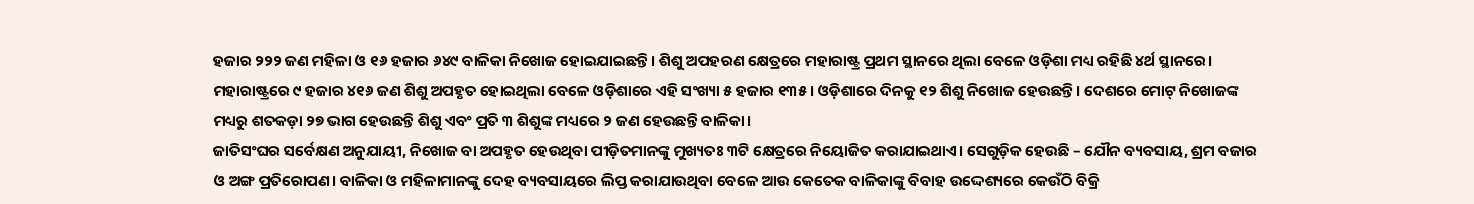ହଜାର ୨୨୨ ଜଣ ମହିଳା ଓ ୧୬ ହଜାର ୬୪୯ ବାଳିକା ନିଖୋଜ ହୋଇଯାଇଛନ୍ତି। ଶିଶୁ ଅପହରଣ କ୍ଷେତ୍ରରେ ମହାରାଷ୍ଟ୍ର ପ୍ରଥମ ସ୍ଥାନରେ ଥିଲା ବେଳେ ଓଡ଼ିଶା ମଧ୍ୟ ରହିଛି ୪ର୍ଥ ସ୍ଥାନରେ। ମହାରାଷ୍ଟ୍ରରେ ୯ ହଜାର ୪୧୬ ଜଣ ଶିଶୁ ଅପହୃତ ହୋଇଥିଲା ବେଳେ ଓଡ଼ିଶାରେ ଏହି ସଂଖ୍ୟା ୫ ହଜାର ୧୩୫। ଓଡ଼ିଶାରେ ଦିନକୁ ୧୨ ଶିଶୁ ନିଖୋଜ ହେଉଛନ୍ତି। ଦେଶରେ ମୋଟ୍‌ ନିଖୋଜଙ୍କ ମଧ୍ୟରୁ ଶତକଡ଼ା ୨୭ ଭାଗ ହେଉଛନ୍ତି ଶିଶୁ ଏବଂ ପ୍ରତି ୩ ଶିଶୁଙ୍କ ମଧ୍ୟରେ ୨ ଜଣ ହେଉଛନ୍ତି ବାଳିକା।
ଜାତିସଂଘର ସର୍ବେକ୍ଷଣ ଅନୁଯାୟୀ, ନିଖୋଜ ବା ଅପହୃତ ହେଉଥିବା ପୀଡ଼ିତମାନଙ୍କୁ ମୁଖ୍ୟତଃ ୩ଟି କ୍ଷେତ୍ରରେ ନିୟୋଜିତ କରାଯାଇଥାଏ। ସେଗୁଡ଼ିକ ହେଉଛି – ଯୌନ ବ୍ୟବସାୟ, ଶ୍ରମ ବଜାର ଓ ଅଙ୍ଗ ପ୍ରତିରୋପଣ। ବାଳିକା ଓ ମହିଳାମାନଙ୍କୁ ଦେହ ବ୍ୟବସାୟରେ ଲିପ୍ତ କରାଯାଉଥିବା ବେଳେ ଆଉ କେତେକ ବାଳିକାଙ୍କୁ ବିବାହ ଉଦ୍ଦେଶ୍ୟରେ କେଉଁଠି ବିକ୍ରି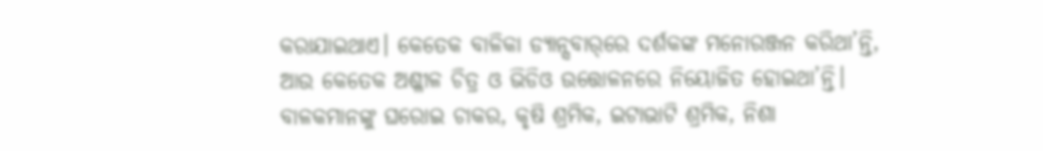କରାଯାଇଥାଏ। କେତେକ ବାଳିକା ଡ୍ୟାନ୍ସବାର୍‌ରେ ଦର୍ଶକଙ୍କ ମନୋରଞ୍ଜନ କରିଥା’ନ୍ତି, ଆଉ କେତେକ ଅଶ୍ଳୀଳ ଚିତ୍ର ଓ ଭିଡିଓ ଉତ୍ତୋଳନରେ ନିୟୋଜିତ ହୋଇଥା’ନ୍ତି। ବାଳକମାନଙ୍କୁ ଘରୋଇ ଚାକର, କୃଷି ଶ୍ରମିକ, ଇଟାଭାଟି ଶ୍ରମିକ, ନିଶା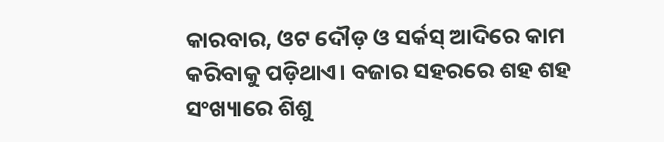କାରବାର, ଓଟ ଦୌଡ଼ ଓ ସର୍କସ୍‌ ଆଦିରେ କାମ କରିବାକୁ ପଡ଼ିଥାଏ। ବଜାର ସହରରେ ଶହ ଶହ ସଂଖ୍ୟାରେ ଶିଶୁ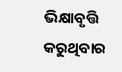ଭିକ୍ଷାବୃତ୍ତି କରୁଥିବାର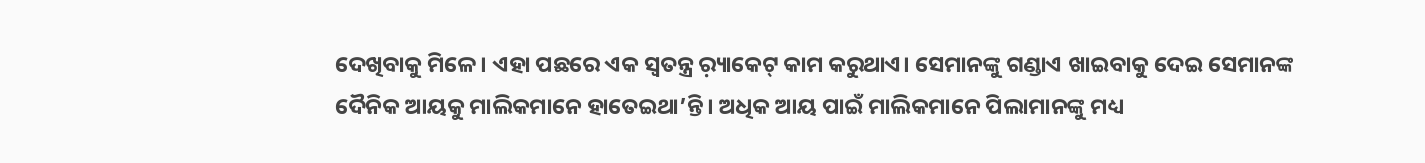ଦେଖିବାକୁ ମିଳେ। ଏହା ପଛରେ ଏକ ସ୍ବତନ୍ତ୍ର ର଼୍ୟାକେଟ୍‌ କାମ କରୁଥାଏ। ସେମାନଙ୍କୁ ଗଣ୍ଡାଏ ଖାଇବାକୁ ଦେଇ ସେମାନଙ୍କ ଦୈନିକ ଆୟକୁ ମାଲିକମାନେ ହାତେଇଥା’ନ୍ତି। ଅଧିକ ଆୟ ପାଇଁ ମାଲିକମାନେ ପିଲାମାନଙ୍କୁ ମଧ୍ୟ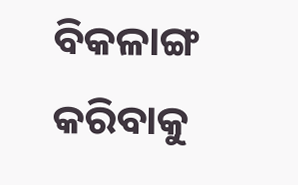ବିକଳାଙ୍ଗ କରିବାକୁ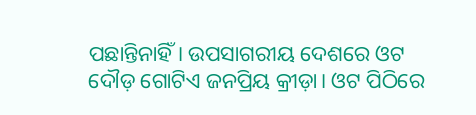ପଛାନ୍ତିନାହିଁ। ଉପସାଗରୀୟ ଦେଶରେ ଓଟ ଦୌଡ଼ ଗୋଟିଏ ଜନପ୍ରିୟ କ୍ରୀଡ଼ା। ଓଟ ପିଠିରେ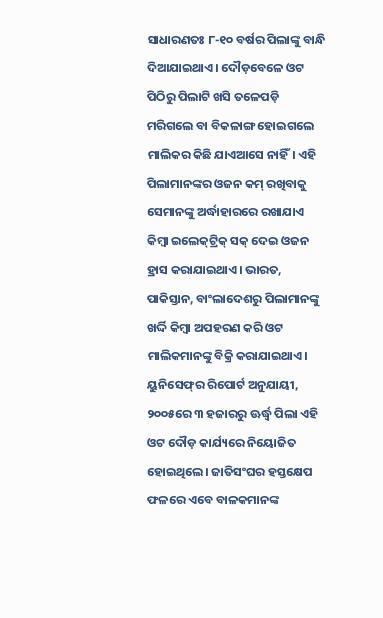ସାଧାରଣତଃ ୮-୧୦ ବର୍ଷର ପିଲାଙ୍କୁ ବାନ୍ଧି ଦିଆଯାଇଥାଏ। ଦୌଡ଼ବେଳେ ଓଟ ପିଠିରୁ ପିଲାଟି ଖସି ତଳେପଡ଼ି ମରିଗଲେ ବା ବିକଳାଙ୍ଗ ହୋଇଗଲେ ମାଲିକର କିଛି ଯାଏଆସେ ନାହିଁ। ଏହି ପିଲାମାନଙ୍କର ଓଜନ କମ୍‌ ରଖିବାକୁ ସେମାନଙ୍କୁ ଅର୍ଦ୍ଧାହାରରେ ରଖାଯାଏ କିମ୍ବା ଇଲେକ୍‌ଟ୍ରିକ୍‌ ସକ୍‌ ଦେଇ ଓଜନ ହ୍ରାସ କରାଯାଇଥାଏ। ଭାରତ, ପାକିସ୍ତାନ, ବାଂଲାଦେଶରୁ ପିଲାମାନଙ୍କୁ ଖର୍ଦ୍ଦି କିମ୍ବା ଅପହରଣ କରି ଓଟ ମାଲିକମାନଙ୍କୁ ବିକ୍ରି କରାଯାଇଥାଏ। ୟୁନିସେଫ୍‌ର ରିପୋର୍ଟ ଅନୁଯାୟୀ, ୨୦୦୫ରେ ୩ ହଜାରରୁ ଊର୍ଦ୍ଧ୍ୱ ପିଲା ଏହି ଓଟ ଦୌଡ଼ କାର୍ଯ୍ୟରେ ନିୟୋଜିତ ହୋଇଥିଲେ। ଜାତିସଂଘର ହସ୍ତକ୍ଷେପ ଫଳରେ ଏବେ ବାଳକମାନଙ୍କ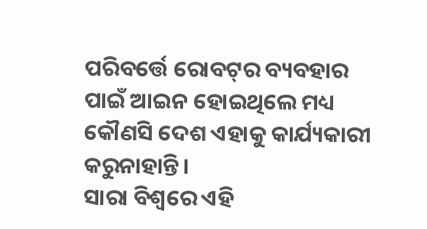ପରିବର୍ତ୍ତେ ରୋବଟ୍‌ର ବ୍ୟବହାର ପାଇଁ ଆଇନ ହୋଇଥିଲେ ମଧ୍ୟ କୌଣସି ଦେଶ ଏହାକୁ କାର୍ଯ୍ୟକାରୀ କରୁନାହାନ୍ତି।
ସାରା ବିଶ୍ୱରେ ଏହି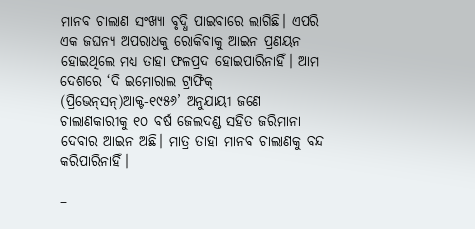ମାନବ ଚାଲାଣ ସଂଖ୍ୟା ବୃଦ୍ଧି ପାଇବାରେ ଲାଗିଛି। ଏପରି ଏକ ଜଘନ୍ୟ ଅପରାଧକୁ ରୋକିବାକୁ ଆଇନ ପ୍ରଣୟନ ହୋଇଥିଲେ ମଧ୍ୟ ତାହା ଫଳପ୍ରଦ ହୋଇପାରିନାହିଁ। ଆମ ଦେଶରେ ‘ଦି ଇମୋରାଲ ଟ୍ରାଫିକ୍‌ (ପ୍ରିଭେନ୍‌ସନ୍‌)ଆକ୍ଟ-୧୯୫୬’ ଅନୁଯାୟୀ ଜଣେ ଚାଲାଣକାରୀକୁ ୧୦ ବର୍ଷ ଜେଲଦଣ୍ଡ ସହିତ ଜରିମାନା ଦେବାର ଆଇନ ଅଛି। ମାତ୍ର ତାହା ମାନବ ଚାଲାଣକୁ ବନ୍ଦ କରିପାରିନାହିଁ।

–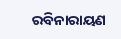ରବିନାରାୟଣ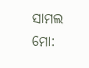ସାମଲ
ମୋ: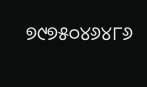୭୯୭୫୦୪୬୪୮୬